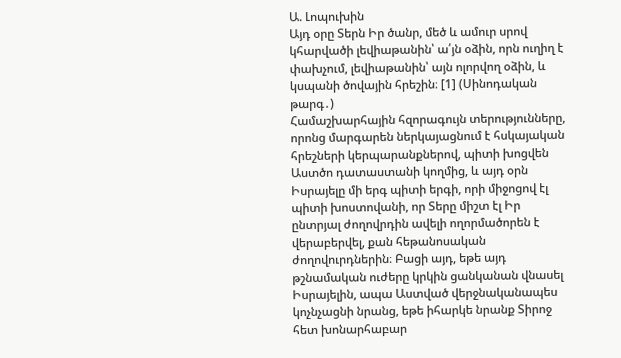Ա. Լոպուխին
Այդ օրը Տերն Իր ծանր, մեծ և ամուր սրով կհարվածի լեվիաթանին՝ ա՛յն օձին, որն ուղիղ է փախչում, լեվիաթանին՝ այն ոլորվող օձին, և կսպանի ծովային հրեշին։ [1] (Սինոդական թարգ․)
Համաշխարհային հզորագույն տերությունները, որոնց մարգարեն ներկայացնում է հսկայական հրեշների կերպարանքներով, պիտի խոցվեն Աստծո դատաստանի կողմից, և այդ օրն Իսրայելը մի երգ պիտի երգի, որի միջոցով էլ պիտի խոստովանի, որ Տերը միշտ էլ Իր ընտրյալ ժողովրդին ավելի ողորմածորեն է վերաբերվել, քան հեթանոսական ժողովուրդներին։ Բացի այդ, եթե այդ թշնամական ուժերը կրկին ցանկանան վնասել Իսրայելին, ապա Աստված վերջնականապես կոչնչացնի նրանց, եթե իհարկե նրանք Տիրոջ հետ խոնարհաբար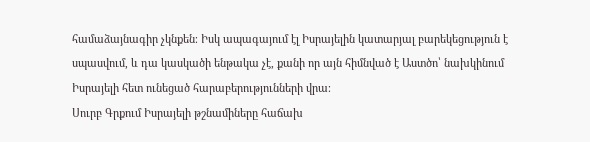համաձայնագիր չկնքեն։ Իսկ ապագայում էլ Իսրայելին կատարյալ բարեկեցություն է սպասվում, և դա կասկածի ենթակա չէ, քանի որ այն հիմնված է Աստծո՝ նախկինում Իսրայելի հետ ունեցած հարաբերությունների վրա։
Սուրբ Գրքում Իսրայելի թշնամիները հաճախ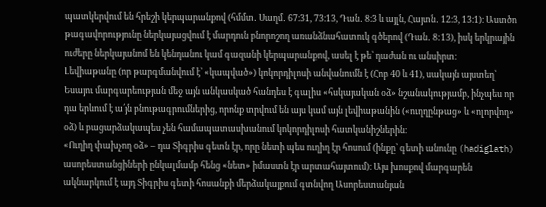պատկերվում են հրեշի կերպարանքով (հմմտ․ Սաղմ․ 67։31, 73։13, Դան․ 8։3 և այլն, Հայտն․ 12։3, 13։1)։ Աստծո թագավորությունը ներկայացվում է մարդուն բնորոշող առանձնահատուկ գծերով (Դան․ 8:13), իսկ երկրային ուժերը ներկայանոմ են կենդանու կամ գազանի կերպարանքով, ասել է թե՝ դաժան ու անսիրտ։
Լեվիաթանը (որ թարգմանվում է՝ «կապված») կոկորդիլոսի անվանումն է (Հոբ 40 և 41), սակայն այստեղ՝ Եսայու մարգարեության մեջ այն անկասկած հանդես է գալիս «հսկայական օձ» նշանակությամբ, ինչպես որ դա երևում է ա՛յն բնութագրումներից, որոնք տրվում են այս կամ այն լեվիաթանին («ուղղընթաց» և «ոլորվող» օձ) և բացարձակապես չեն համապատասխանում կոկորդիլոսի հատկանիշներին։
«Ուղիղ փախչող օձ» – դա Տիգրիս գետն էր, որը նետի պես ուղիղ էր հոսում (ինքը՝ գետի անունը (hadiglath) ասորեստանցիների ընկալմամբ հենց «նետ» իմաստն էր արտահայտում)։ Այս խոսքով մարգարեն ակնարկում է այդ Տիգրիս գետի հոսանքի մերձակայքում գտնվող Ասորեստանյան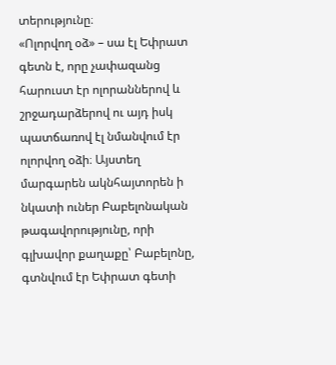տերությունը։
«Ոլորվող օձ» – սա էլ Եփրատ գետն է, որը չափազանց հարուստ էր ոլորաններով և շրջադարձերով ու այդ իսկ պատճառով էլ նմանվում էր ոլորվող օձի։ Այստեղ մարգարեն ակնհայտորեն ի նկատի ուներ Բաբելոնական թագավորությունը, որի գլխավոր քաղաքը՝ Բաբելոնը, գտնվում էր Եփրատ գետի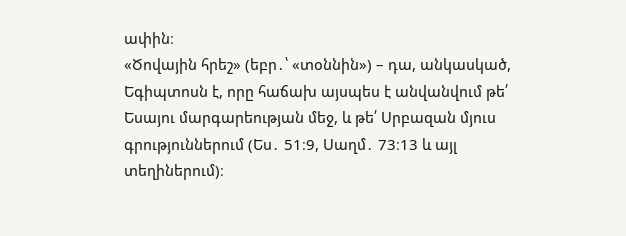ափին։
«Ծովային հրեշ» (եբր․՝ «տօննին») – դա, անկասկած, Եգիպտոսն է, որը հաճախ այսպես է անվանվում թե՛ Եսայու մարգարեության մեջ, և թե՛ Սրբազան մյուս գրություններում (Ես․ 51։9, Սաղմ․ 73։13 և այլ տեղիներում)։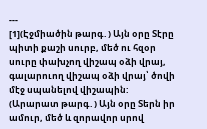---
[1](Էջմիածին թարգ․) Այն օրը Տէրը պիտի քաշի սուրբ, մեծ ու հզօր սուրը փախչող վիշապ օձի վրայ, գալարուող վիշապ օձի վրայ՝ ծովի մէջ սպանելով վիշապին:
(Արարատ թարգ․) Այն օրը Տերն իր ամուր, մեծ և զորավոր սրով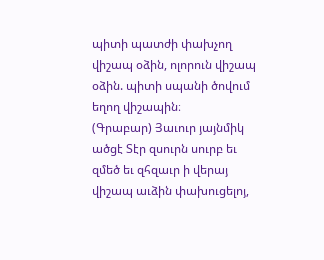պիտի պատժի փախչող վիշապ օձին, ոլորուն վիշապ օձին. պիտի սպանի ծովում եղող վիշապին։
(Գրաբար) Յաւուր յայնմիկ ածցէ Տէր զսուրն սուրբ եւ զմեծ եւ զհզաւր ի վերայ վիշապ աւձին փախուցելոյ,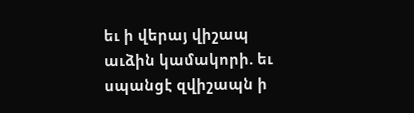եւ ի վերայ վիշապ աւձին կամակորի. եւ սպանցէ զվիշապն ի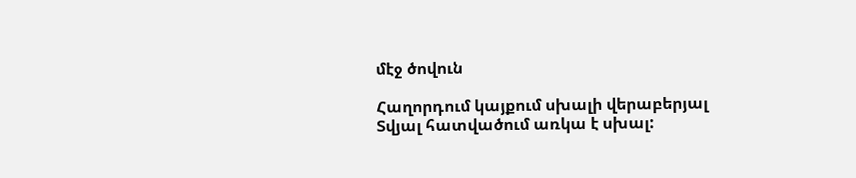մէջ ծովուն

Հաղորդում կայքում սխալի վերաբերյալ
Տվյալ հատվածում առկա է սխալ: